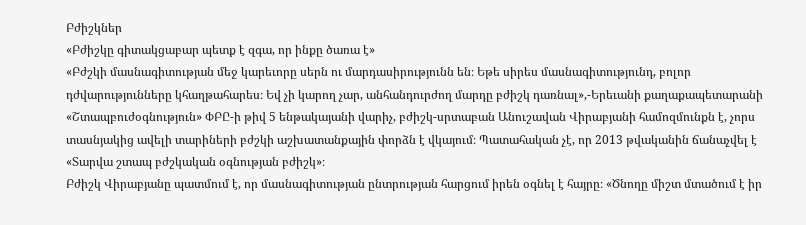Բժիշկներ
«Բժիշկը գիտակցաբար պետք է զգա, որ ինքը ծառա է»
«Բժշկի մասնագիտության մեջ կարեւորը սերն ու մարդասիրությունն են։ Եթե սիրես մասնագիտությունդ, բոլոր դժվարությունները կհաղթահարես։ Եվ չի կարող չար, անհանդուրժող մարդը բժիշկ դառնալ»,-Երեւանի քաղաքապետարանի «Շտապբուժօգնություն» ՓԲԸ-ի թիվ 5 ենթակայանի վարիչ, բժիշկ-սրտաբան Անուշավան Վիրաբյանի համոզմունքն է, չորս տասնյակից ավելի տարիների բժշկի աշխատանքային փորձն է վկայում։ Պատահական չէ, որ 2013 թվականին ճանաչվել է «Տարվա շտապ բժշկական օգնության բժիշկ»։
Բժիշկ Վիրաբյանը պատմում է, որ մասնագիտության ընտրության հարցում իրեն օգնել է հայրը։ «Ծնողը միշտ մտածում է իր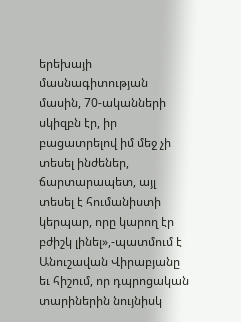երեխայի մասնագիտության մասին, 70-ականների սկիզբն էր, իր բացատրելով իմ մեջ չի տեսել ինժեներ, ճարտարապետ, այլ տեսել է հումանիստի կերպար, որը կարող էր բժիշկ լինել»,-պատմում է Անուշավան Վիրաբյանը եւ հիշում, որ դպրոցական տարիներին նույնիսկ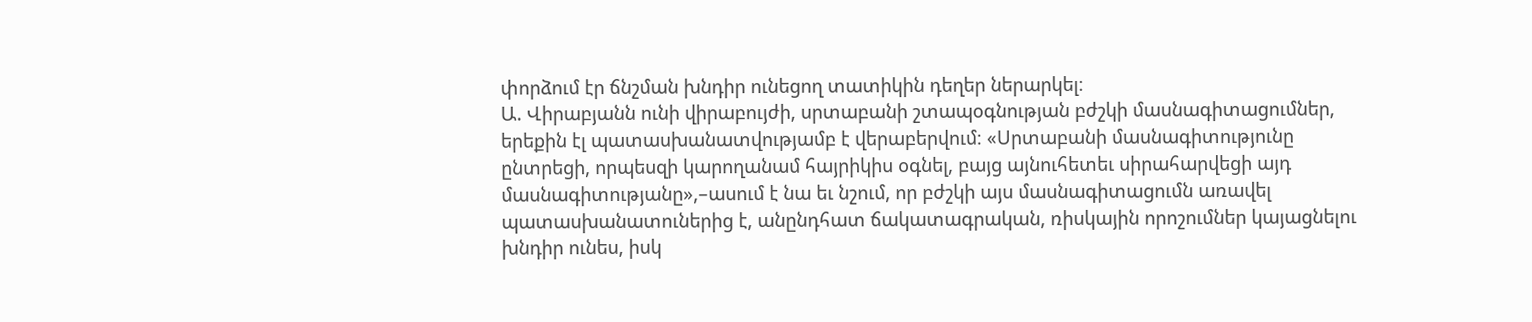փորձում էր ճնշման խնդիր ունեցող տատիկին դեղեր ներարկել։
Ա. Վիրաբյանն ունի վիրաբույժի, սրտաբանի շտապօգնության բժշկի մասնագիտացումներ, երեքին էլ պատասխանատվությամբ է վերաբերվում։ «Սրտաբանի մասնագիտությունը ընտրեցի, որպեսզի կարողանամ հայրիկիս օգնել, բայց այնուհետեւ սիրահարվեցի այդ մասնագիտությանը»,–ասում է նա եւ նշում, որ բժշկի այս մասնագիտացումն առավել պատասխանատուներից է, անընդհատ ճակատագրական, ռիսկային որոշումներ կայացնելու խնդիր ունես, իսկ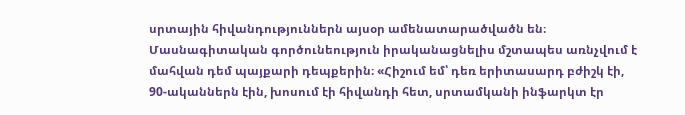սրտային հիվանդություններն այսօր ամենատարածվածն են։
Մասնագիտական գործունեություն իրականացնելիս մշտապես առնչվում է մահվան դեմ պայքարի դեպքերին։ «Հիշում եմ՝ դեռ երիտասարդ բժիշկ էի, 90-ականներն էին, խոսում էի հիվանդի հետ, սրտամկանի ինֆարկտ էր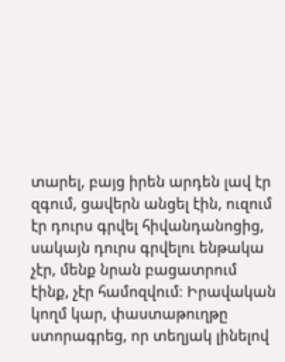տարել, բայց իրեն արդեն լավ էր զգում, ցավերն անցել էին, ուզում էր դուրս գրվել հիվանդանոցից, սակայն դուրս գրվելու ենթակա չէր, մենք նրան բացատրում էինք, չէր համոզվում։ Իրավական կողմ կար, փաստաթուղթը ստորագրեց, որ տեղյակ լինելով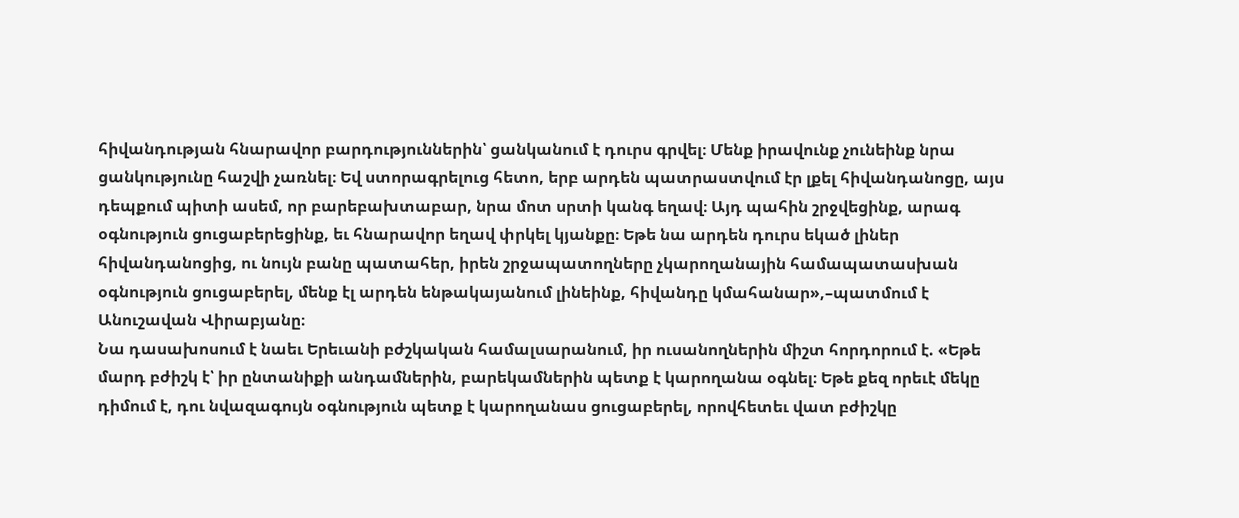հիվանդության հնարավոր բարդություններին՝ ցանկանում է դուրս գրվել։ Մենք իրավունք չունեինք նրա ցանկությունը հաշվի չառնել։ Եվ ստորագրելուց հետո, երբ արդեն պատրաստվում էր լքել հիվանդանոցը, այս դեպքում պիտի ասեմ, որ բարեբախտաբար, նրա մոտ սրտի կանգ եղավ։ Այդ պահին շրջվեցինք, արագ օգնություն ցուցաբերեցինք, եւ հնարավոր եղավ փրկել կյանքը։ Եթե նա արդեն դուրս եկած լիներ հիվանդանոցից, ու նույն բանը պատահեր, իրեն շրջապատողները չկարողանային համապատասխան օգնություն ցուցաբերել, մենք էլ արդեն ենթակայանում լինեինք, հիվանդը կմահանար»,–պատմում է Անուշավան Վիրաբյանը։
Նա դասախոսում է նաեւ Երեւանի բժշկական համալսարանում, իր ուսանողներին միշտ հորդորում է. «Եթե մարդ բժիշկ է՝ իր ընտանիքի անդամներին, բարեկամներին պետք է կարողանա օգնել։ Եթե քեզ որեւէ մեկը դիմում է, դու նվազագույն օգնություն պետք է կարողանաս ցուցաբերել, որովհետեւ վատ բժիշկը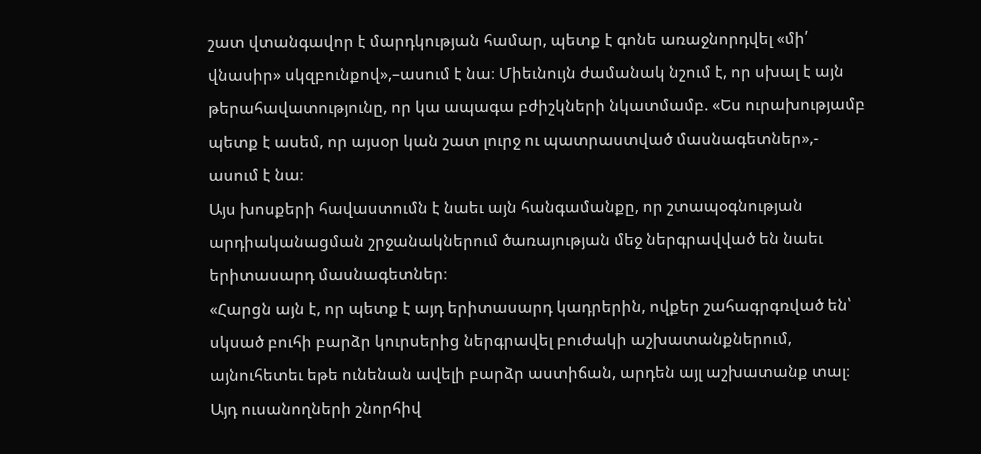շատ վտանգավոր է մարդկության համար, պետք է գոնե առաջնորդվել «մի՛ վնասիր» սկզբունքով»,–ասում է նա։ Միեւնույն ժամանակ նշում է, որ սխալ է այն թերահավատությունը, որ կա ապագա բժիշկների նկատմամբ. «Ես ուրախությամբ պետք է ասեմ, որ այսօր կան շատ լուրջ ու պատրաստված մասնագետներ»,- ասում է նա։
Այս խոսքերի հավաստումն է նաեւ այն հանգամանքը, որ շտապօգնության արդիականացման շրջանակներում ծառայության մեջ ներգրավված են նաեւ երիտասարդ մասնագետներ։
«Հարցն այն է, որ պետք է այդ երիտասարդ կադրերին, ովքեր շահագրգռված են՝ սկսած բուհի բարձր կուրսերից ներգրավել բուժակի աշխատանքներում, այնուհետեւ եթե ունենան ավելի բարձր աստիճան, արդեն այլ աշխատանք տալ։ Այդ ուսանողների շնորհիվ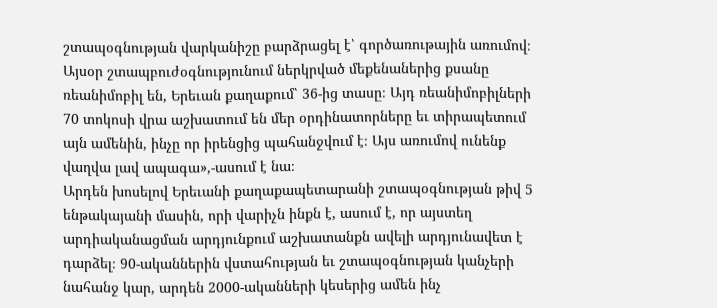շտապօգնության վարկանիշը բարձրացել է՝ գործառութային առումով։ Այսօր շտապբուժօգնությունում ներկրված մեքենաներից քսանը ռեանիմոբիլ են, Երեւան քաղաքում՝ 36-ից տասը։ Այդ ռեանիմոբիլների 70 տոկոսի վրա աշխատում են մեր օրդինատորները եւ տիրապետում այն ամենին, ինչը որ իրենցից պահանջվում է։ Այս առումով ունենք վաղվա լավ ապագա»,-ասում է նա։
Արդեն խոսելով Երեւանի քաղաքապետարանի շտապօգնության թիվ 5 ենթակայանի մասին, որի վարիչն ինքն է, ասում է, որ այստեղ արդիականացման արդյունքում աշխատանքն ավելի արդյունավետ է դարձել։ 90-ականներին վստահության եւ շտապօգնության կանչերի նահանջ կար, արդեն 2000-ականների կեսերից ամեն ինչ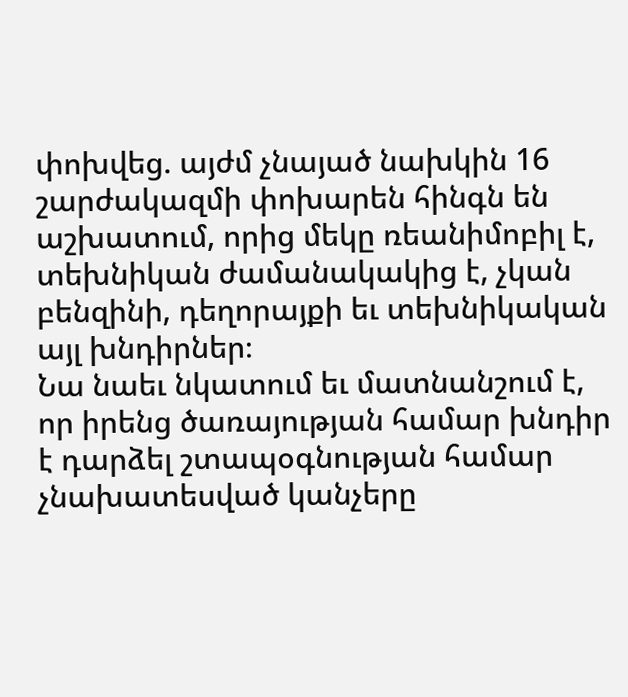փոխվեց. այժմ չնայած նախկին 16 շարժակազմի փոխարեն հինգն են աշխատում, որից մեկը ռեանիմոբիլ է, տեխնիկան ժամանակակից է, չկան բենզինի, դեղորայքի եւ տեխնիկական այլ խնդիրներ։
Նա նաեւ նկատում եւ մատնանշում է, որ իրենց ծառայության համար խնդիր է դարձել շտապօգնության համար չնախատեսված կանչերը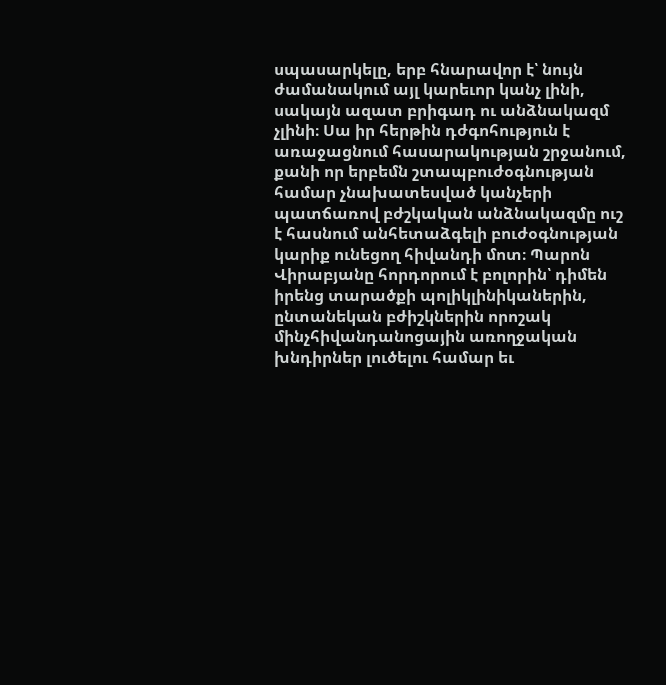սպասարկելը, երբ հնարավոր է՝ նույն ժամանակում այլ կարեւոր կանչ լինի, սակայն ազատ բրիգադ ու անձնակազմ չլինի։ Սա իր հերթին դժգոհություն է առաջացնում հասարակության շրջանում, քանի որ երբեմն շտապբուժօգնության համար չնախատեսված կանչերի պատճառով բժշկական անձնակազմը ուշ է հասնում անհետաձգելի բուժօգնության կարիք ունեցող հիվանդի մոտ։ Պարոն Վիրաբյանը հորդորում է բոլորին՝ դիմեն իրենց տարածքի պոլիկլինիկաներին, ընտանեկան բժիշկներին որոշակ մինչհիվանդանոցային առողջական խնդիրներ լուծելու համար եւ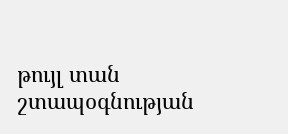թույլ տան շտապօգնության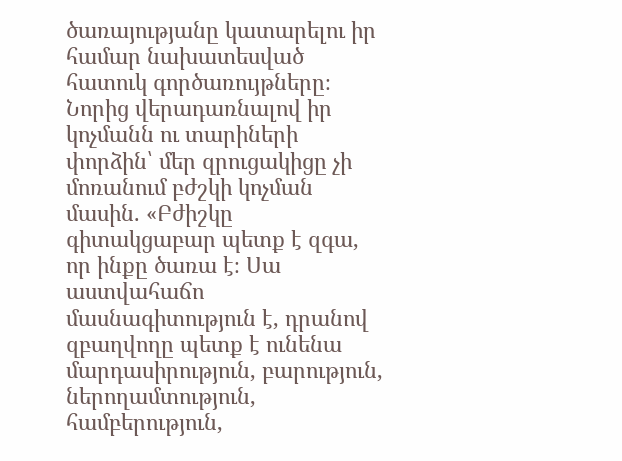ծառայությանը կատարելու իր համար նախատեսված հատուկ գործառույթները։
Նորից վերադառնալով իր կոչմանն ու տարիների փորձին՝ մեր զրուցակիցը չի մոռանում բժշկի կոչման մասին. «Բժիշկը գիտակցաբար պետք է զգա, որ ինքը ծառա է։ Սա աստվահաճո մասնագիտություն է, դրանով զբաղվողը պետք է ունենա մարդասիրություն, բարություն, ներողամտություն, համբերություն,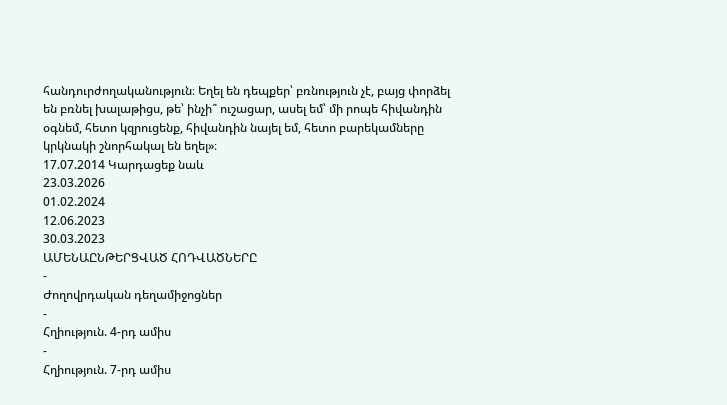հանդուրժողականություն։ Եղել են դեպքեր՝ բռնություն չէ, բայց փորձել են բռնել խալաթիցս, թե՝ ինչի՞ ուշացար, ասել եմ՝ մի րոպե հիվանդին օգնեմ, հետո կզրուցենք, հիվանդին նայել եմ, հետո բարեկամները կրկնակի շնորհակալ են եղել»։
17.07.2014 Կարդացեք նաև
23.03.2026
01.02.2024
12.06.2023
30.03.2023
ԱՄԵՆԱԸՆԹԵՐՑՎԱԾ ՀՈԴՎԱԾՆԵՐԸ
-
Ժողովրդական դեղամիջոցներ
-
Հղիություն. 4-րդ ամիս
-
Հղիություն. 7-րդ ամիս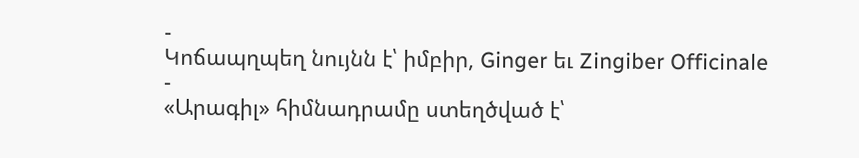-
Կոճապղպեղ նույնն է՝ իմբիր, Ginger եւ Zingiber Officinale
-
«Արագիլ» հիմնադրամը ստեղծված է՝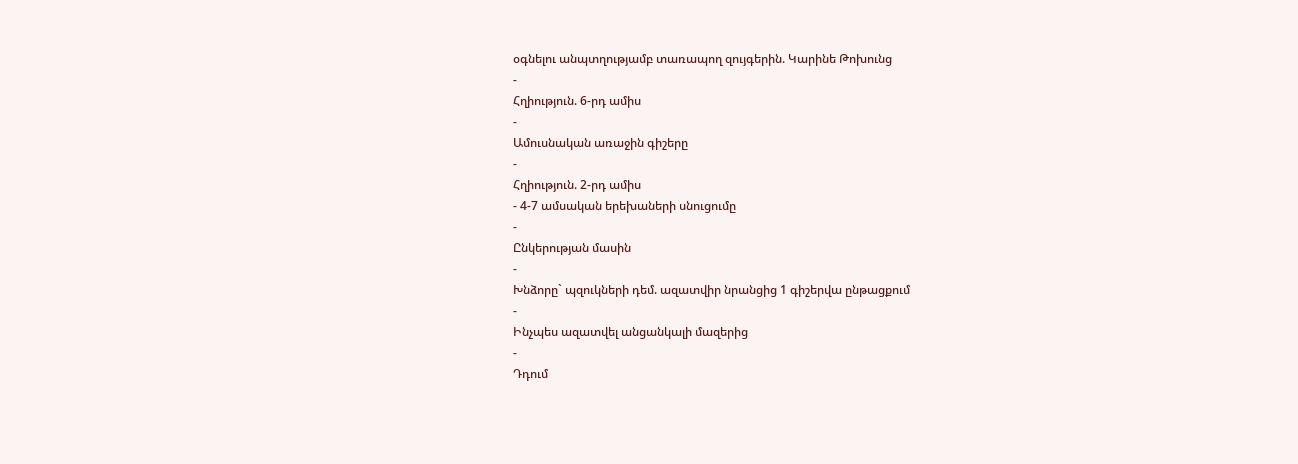օգնելու անպտղությամբ տառապող զույգերին. Կարինե Թոխունց
-
Հղիություն. 6-րդ ամիս
-
Ամուսնական առաջին գիշերը
-
Հղիություն. 2-րդ ամիս
- 4-7 ամսական երեխաների սնուցումը
-
Ընկերության մասին
-
Խնձորը` պզուկների դեմ. ազատվիր նրանցից 1 գիշերվա ընթացքում
-
Ինչպես ազատվել անցանկալի մազերից
-
Դդում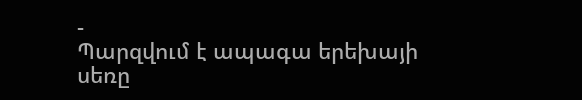-
Պարզվում է ապագա երեխայի սեռը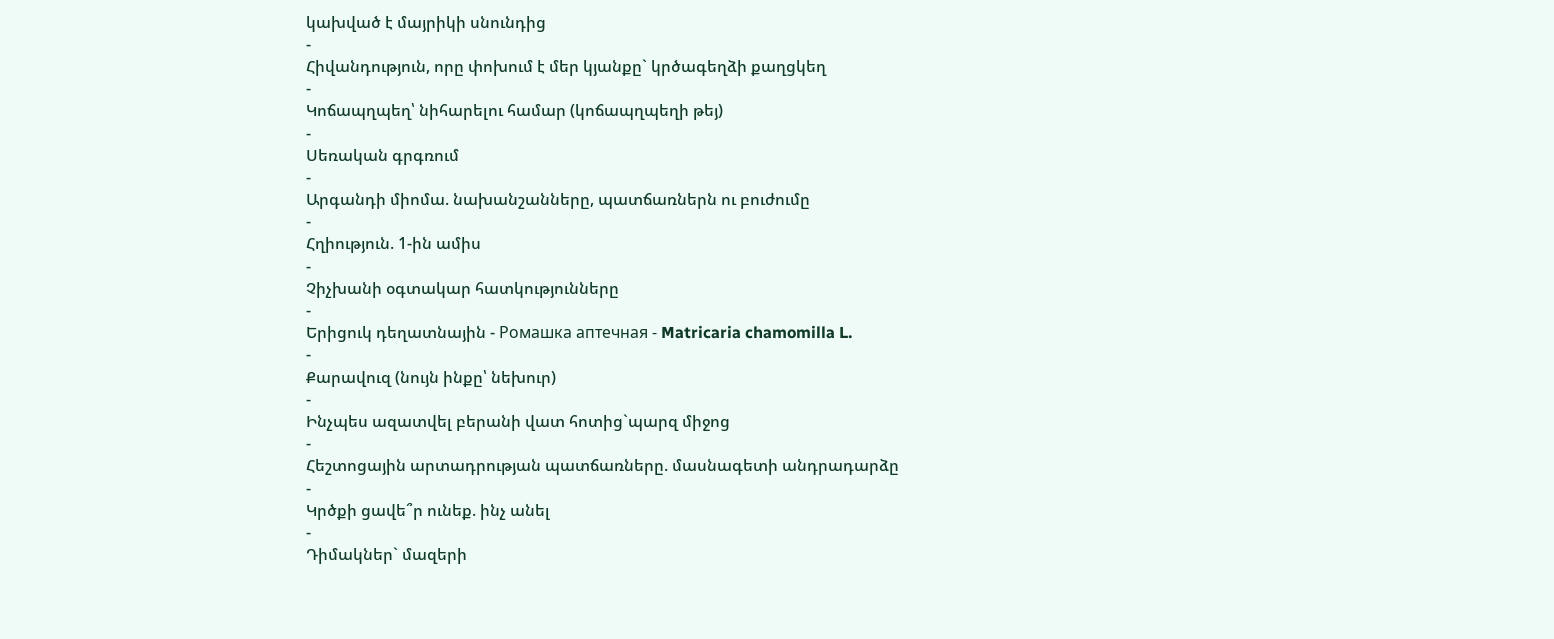կախված է մայրիկի սնունդից
-
Հիվանդություն, որը փոխում է մեր կյանքը` կրծագեղձի քաղցկեղ
-
Կոճապղպեղ՝ նիհարելու համար (կոճապղպեղի թեյ)
-
Սեռական գրգռում
-
Արգանդի միոմա. նախանշանները, պատճառներն ու բուժումը
-
Հղիություն. 1-ին ամիս
-
Չիչխանի օգտակար հատկությունները
-
Երիցուկ դեղատնային - Ромашка аптечная - Matricaria chamomilla L.
-
Քարավուզ (նույն ինքը՝ նեխուր)
-
Ինչպես ազատվել բերանի վատ հոտից`պարզ միջոց
-
Հեշտոցային արտադրության պատճառները. մասնագետի անդրադարձը
-
Կրծքի ցավե՞ր ունեք. ինչ անել
-
Դիմակներ` մազերի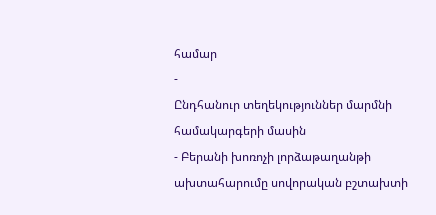համար
-
Ընդհանուր տեղեկություններ մարմնի համակարգերի մասին
- Բերանի խոռոչի լորձաթաղանթի ախտահարումը սովորական բշտախտի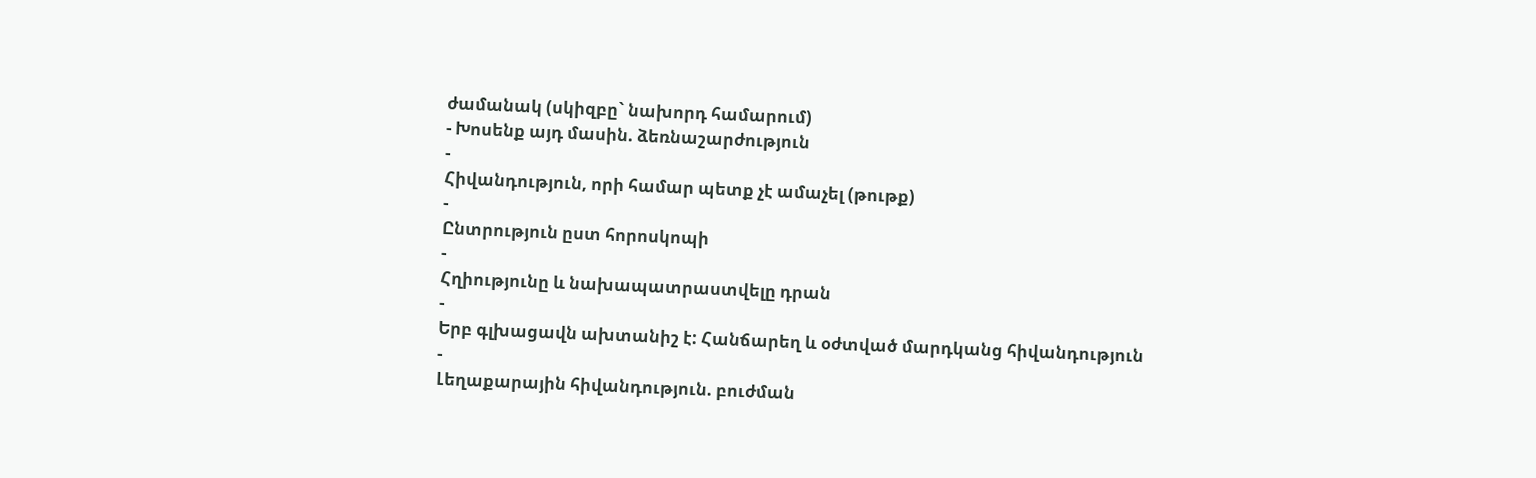ժամանակ (սկիզբը` նախորդ համարում)
- Խոսենք այդ մասին. ձեռնաշարժություն
-
Հիվանդություն, որի համար պետք չէ ամաչել (թութք)
-
Ընտրություն ըստ հորոսկոպի
-
Հղիությունը և նախապատրաստվելը դրան
-
Երբ գլխացավն ախտանիշ է: Հանճարեղ և օժտված մարդկանց հիվանդություն
-
Լեղաքարային հիվանդություն. բուժման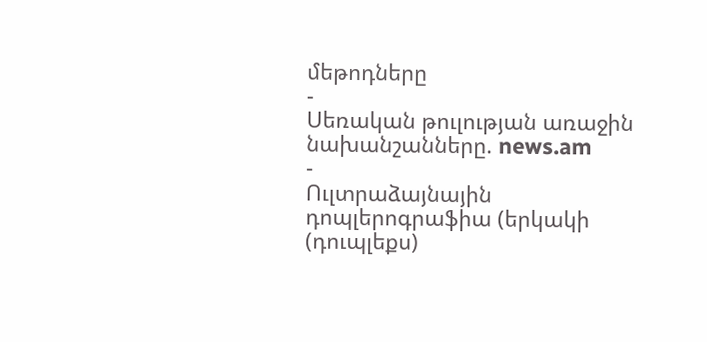մեթոդները
-
Սեռական թուլության առաջին նախանշանները. news.am
-
Ուլտրաձայնային դոպլերոգրաֆիա (երկակի (դուպլեքս)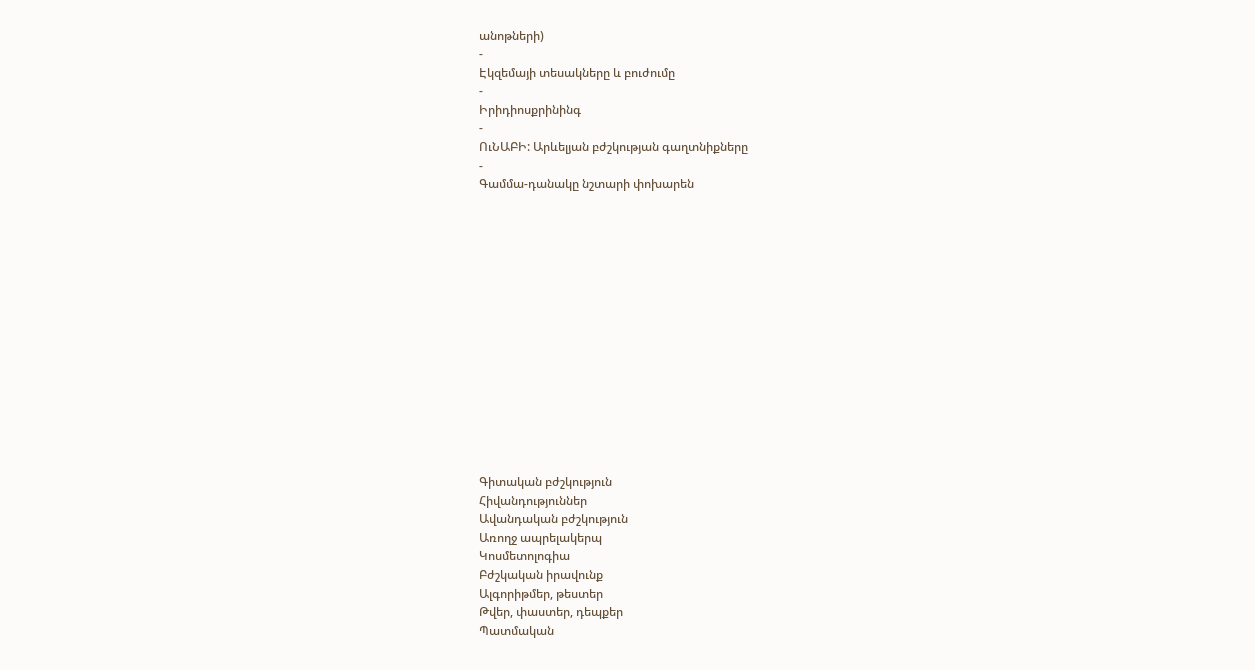անոթների)
-
Էկզեմայի տեսակները և բուժումը
-
Իրիդիոսքրինինգ
-
ՈւՆԱԲԻ: Արևելյան բժշկության գաղտնիքները
-
Գամմա-դանակը նշտարի փոխարեն















Գիտական բժշկություն
Հիվանդություններ
Ավանդական բժշկություն
Առողջ ապրելակերպ
Կոսմետոլոգիա
Բժշկական իրավունք
Ալգորիթմեր, թեստեր
Թվեր, փաստեր, դեպքեր
Պատմական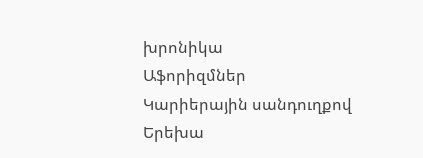խրոնիկա
Աֆորիզմներ
Կարիերային սանդուղքով
Երեխա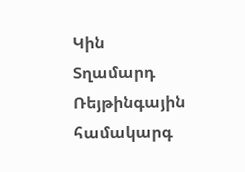Կին
Տղամարդ
Ռեյթինգային համակարգ